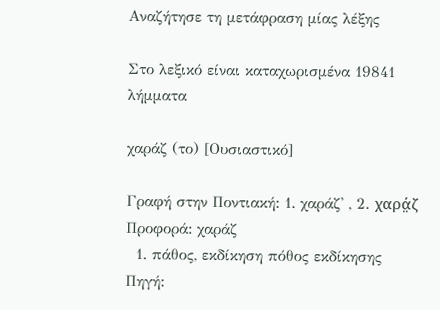Αναζήτησε τη μετάφραση μίας λέξης

Στο λεξικό είναι καταχωρισμένα 19841 λήμματα

χαράζ (το) [Ουσιαστικό]

Γραφή στην Ποντιακή: 1. χαράζ' , 2. χαρά̤ζ Προφορά: χαράζ
  1. πάθος, εκδίκηση πόθος εκδίκησης Πηγή: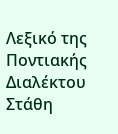Λεξικό της Ποντιακής Διαλέκτου Στάθη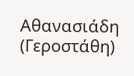Αθανασιάδη (Γεροστάθη)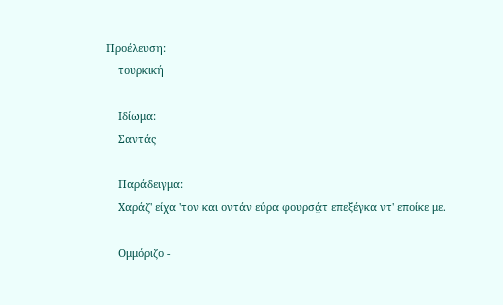Προέλευση:
    τουρκική

    Ιδίωμα:
    Σαντάς

    Παράδειγμα:
    Χαράζ' είχα 'τον και οντάν εύρα φουρσά̤τ επεξέγκα ντ' εποίκε με.

    Ομμόριζο -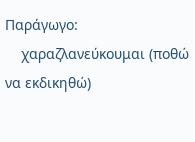Παράγωγο:
    χαραζλανεύκουμαι (ποθώ να εκδικηθώ)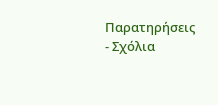Παρατηρήσεις - Σχόλια